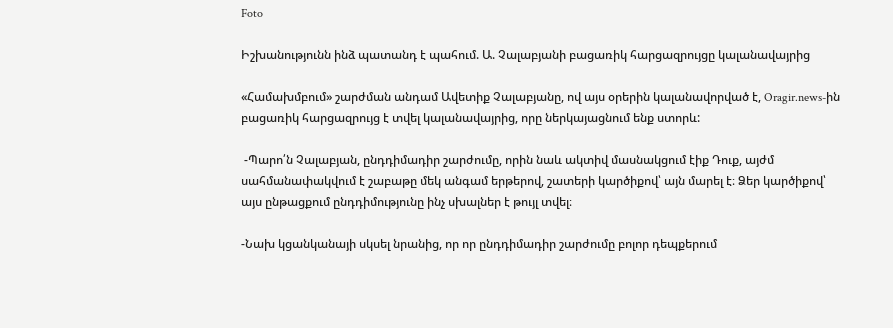Foto

Իշխանությունն ինձ պատանդ է պահում. Ա. Չալաբյանի բացառիկ հարցազրույցը կալանավայրից

«Համախմբում» շարժման անդամ Ավետիք Չալաբյանը, ով այս օրերին կալանավորված է, Oragir.news-ին բացառիկ հարցազրույց է տվել կալանավայրից, որը ներկայացնում ենք ստորև:

 -Պարո՛ն Չալաբյան, ընդդիմադիր շարժումը, որին նաև ակտիվ մասնակցում էիք Դուք, այժմ սահմանափակվում է շաբաթը մեկ անգամ երթերով, շատերի կարծիքով՝ այն մարել է։ Ձեր կարծիքով՝ այս ընթացքում ընդդիմությունը ինչ սխալներ է թույլ տվել։

-Նախ կցանկանայի սկսել նրանից, որ որ ընդդիմադիր շարժումը բոլոր դեպքերում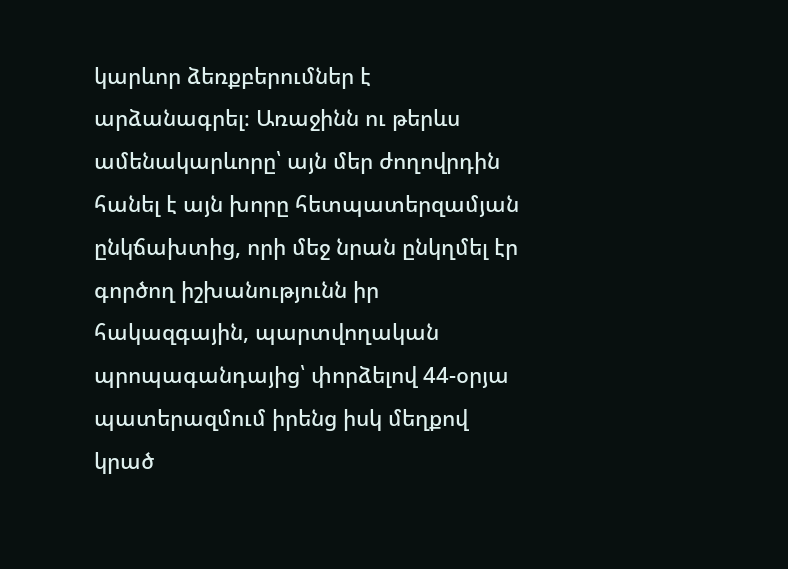կարևոր ձեռքբերումներ է արձանագրել։ Առաջինն ու թերևս ամենակարևորը՝ այն մեր ժողովրդին հանել է այն խորը հետպատերզամյան ընկճախտից, որի մեջ նրան ընկղմել էր գործող իշխանությունն իր հակազգային, պարտվողական պրոպագանդայից՝ փորձելով 44-օրյա պատերազմում իրենց իսկ մեղքով կրած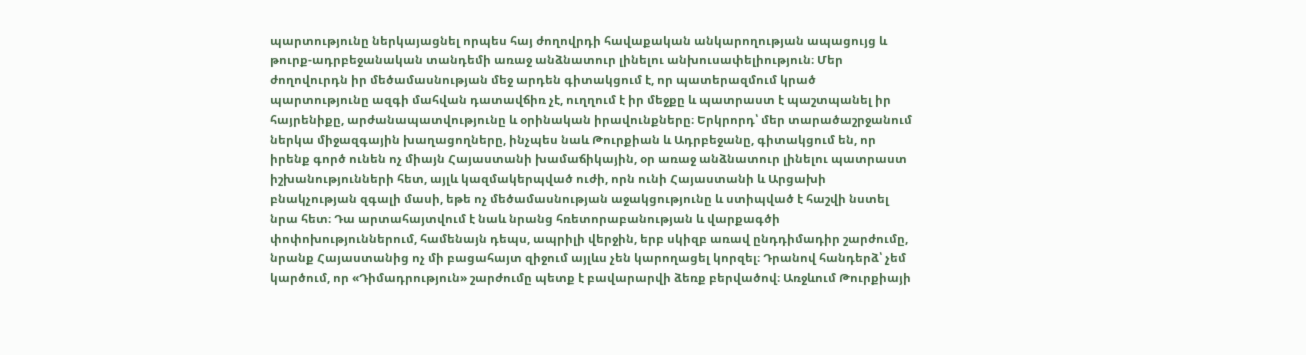պարտությունը ներկայացնել որպես հայ ժողովրդի հավաքական անկարողության ապացույց և թուրք-ադրբեջանական տանդեմի առաջ անձնատուր լինելու անխուսափելիություն։ Մեր ժողովուրդն իր մեծամասնության մեջ արդեն գիտակցում է, որ պատերազմում կրած պարտությունը ազգի մահվան դատավճիռ չէ, ուղղում է իր մեջքը և պատրաստ է պաշտպանել իր հայրենիքը, արժանապատվությունը և օրինական իրավունքները։ Երկրորդ՝ մեր տարածաշրջանում ներկա միջազգային խաղացողները, ինչպես նաև Թուրքիան և Ադրբեջանը, գիտակցում են, որ իրենք գործ ունեն ոչ միայն Հայաստանի խամաճիկային, օր առաջ անձնատուր լինելու պատրաստ իշխանությունների հետ, այլև կազմակերպված ուժի, որն ունի Հայաստանի և Արցախի բնակչության զգալի մասի, եթե ոչ մեծամասնության աջակցությունը և ստիպված է հաշվի նստել նրա հետ։ Դա արտահայտվում է նաև նրանց հռետորաբանության և վարքագծի փոփոխություններում, համենայն դեպս, ապրիլի վերջին, երբ սկիզբ առավ ընդդիմադիր շարժումը, նրանք Հայաստանից ոչ մի բացահայտ զիջում այլևս չեն կարողացել կորզել։ Դրանով հանդերձ՝ չեմ կարծում, որ «Դիմադրություն» շարժումը պետք է բավարարվի ձեռք բերվածով։ Առջևում Թուրքիայի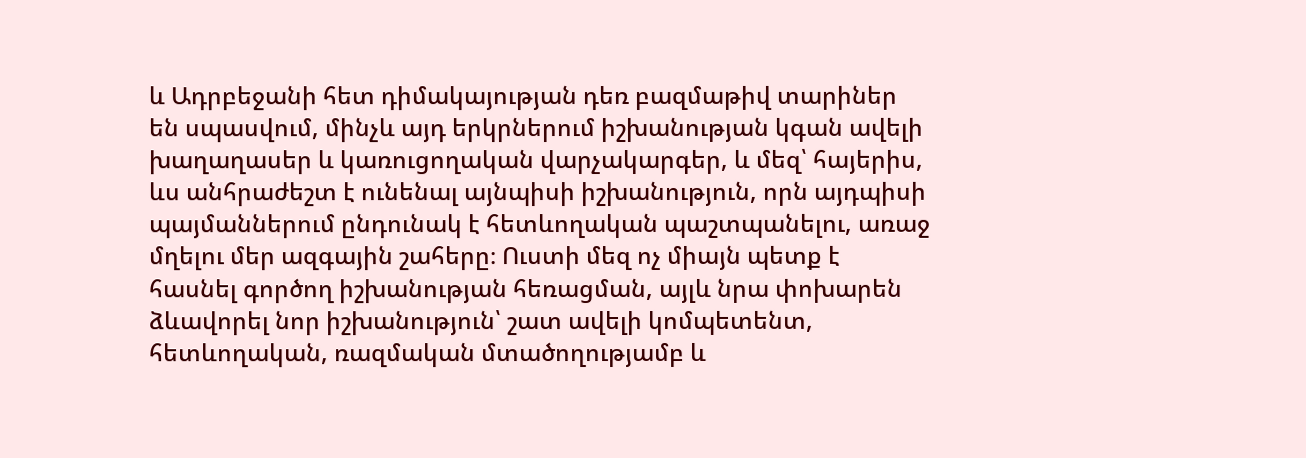և Ադրբեջանի հետ դիմակայության դեռ բազմաթիվ տարիներ են սպասվում, մինչև այդ երկրներում իշխանության կգան ավելի խաղաղասեր և կառուցողական վարչակարգեր, և մեզ՝ հայերիս, ևս անհրաժեշտ է ունենալ այնպիսի իշխանություն, որն այդպիսի պայմաններում ընդունակ է հետևողական պաշտպանելու, առաջ մղելու մեր ազգային շահերը։ Ուստի մեզ ոչ միայն պետք է հասնել գործող իշխանության հեռացման, այլև նրա փոխարեն ձևավորել նոր իշխանություն՝ շատ ավելի կոմպետենտ, հետևողական, ռազմական մտածողությամբ և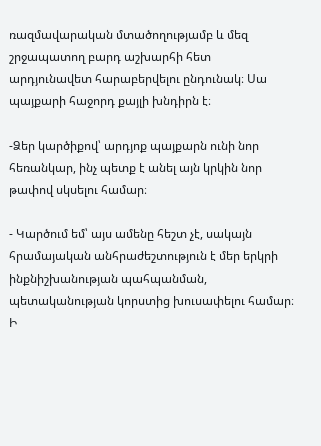ռազմավարական մտածողությամբ և մեզ շրջապատող բարդ աշխարհի հետ արդյունավետ հարաբերվելու ընդունակ։ Սա պայքարի հաջորդ քայլի խնդիրն է։

-Ձեր կարծիքով՝ արդյոք պայքարն ունի նոր հեռանկար, ինչ պետք է անել այն կրկին նոր թափով սկսելու համար։

- Կարծում եմ՝ այս ամենը հեշտ չէ, սակայն հրամայական անհրաժեշտություն է մեր երկրի ինքնիշխանության պահպանման, պետականության կորստից խուսափելու համար։ Ի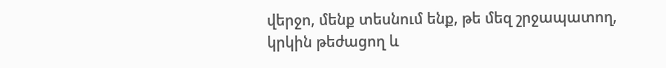վերջո, մենք տեսնում ենք, թե մեզ շրջապատող, կրկին թեժացող և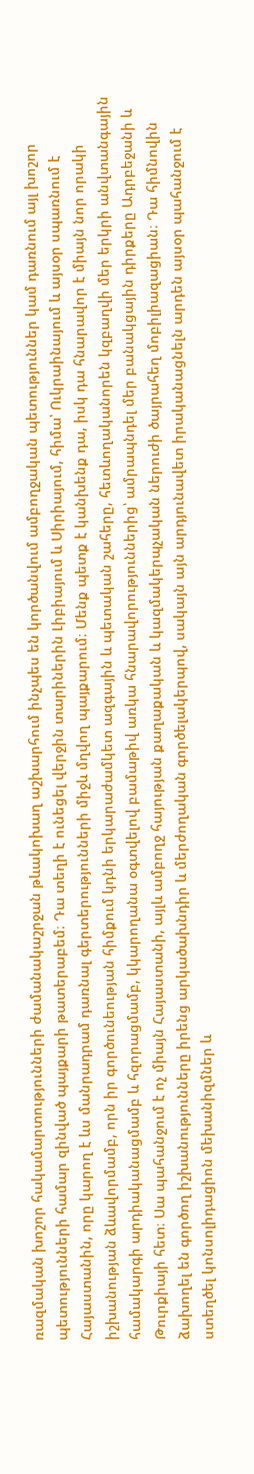ռազմական խոշոր հակամարտությունների ժամանակաշրջան թևակոխաղ աշխարհում ինչպես են կործանվում ամբողջական պետություններ կամ դառնում այլ խոշոր պետությունների համար զինված պայքարի թատերաբեմ։ Դա տեղի է ունեցել վերջին տարիներին Լիբիայում և Սիրիայում, հիմա՝ Ուկրաինայում և այսօր սպառնում է Հայաստանին, որը կարող է ևս մանրադրամ դառնալ գերտերությունների միջև մղվող պայքարում։ Մենք պետք է կանխենք դա, իսկ դա հնարավոր է միայն նոր որակի իշխանության ձևավորմամբ, որն իր գործունեության հիմքում կդնի երկարաժամկետ ազգային և պետական շահերը, հետևողականորեն կզբաղվի մեր երկրի անվտանգային համակարգի արդիականացմամբ և հզորացմամբ, կկարողանա օգտվելով բամաթիվ առկա հնարավորություններից՝ ամրապնդել մեր բանակցային դիրքերը Ադրբեջանի և Թուրքիայի հետ։ Սա պահանջում է ոչ միայն Հայաստանի, այլև ամբողջ հայության քաղաքական և կազմակերպչական ներուժի ծայրահեղ մոբիլիազացիան։ Դա հիմնովին ձախողել են գործող իշխանությունները իրենց արկածախնդիր և մերժողական գործելակերպով, սակայն այն արդյունավետ իրականացնելն արդեն այսօր պահանջում է ստեղծել կոնսոլիդացիոն մեխանիզմներ և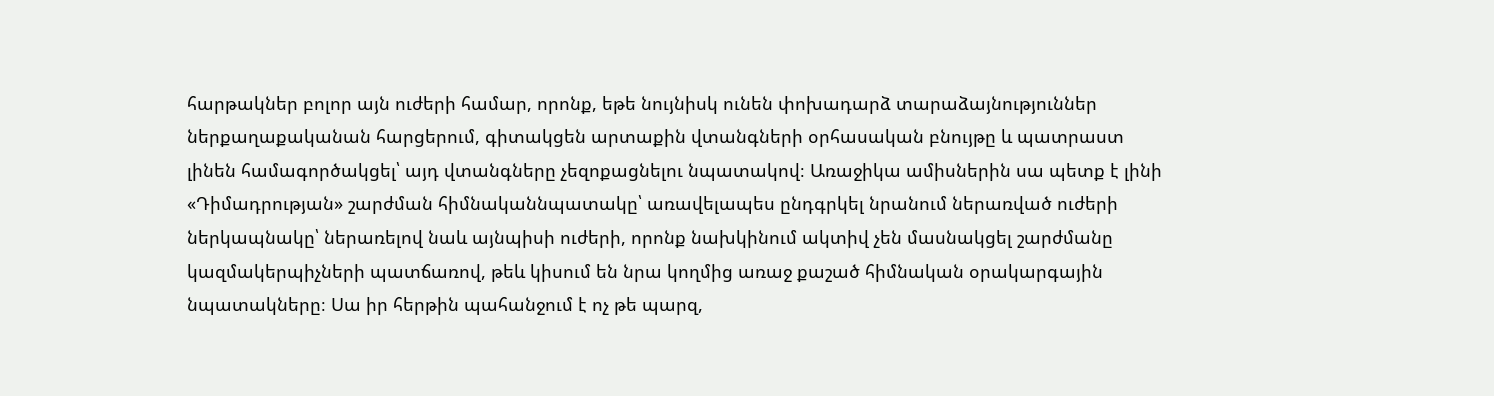հարթակներ բոլոր այն ուժերի համար, որոնք, եթե նույնիսկ ունեն փոխադարձ տարաձայնություններ ներքաղաքականան հարցերում, գիտակցեն արտաքին վտանգների օրհասական բնույթը և պատրաստ լինեն համագործակցել՝ այդ վտանգները չեզոքացնելու նպատակով։ Առաջիկա ամիսներին սա պետք է լինի «Դիմադրության» շարժման հիմնականնպատակը՝ առավելապես ընդգրկել նրանում ներառված ուժերի ներկապնակը՝ ներառելով նաև այնպիսի ուժերի, որոնք նախկինում ակտիվ չեն մասնակցել շարժմանը կազմակերպիչների պատճառով, թեև կիսում են նրա կողմից առաջ քաշած հիմնական օրակարգային նպատակները։ Սա իր հերթին պահանջում է ոչ թե պարզ,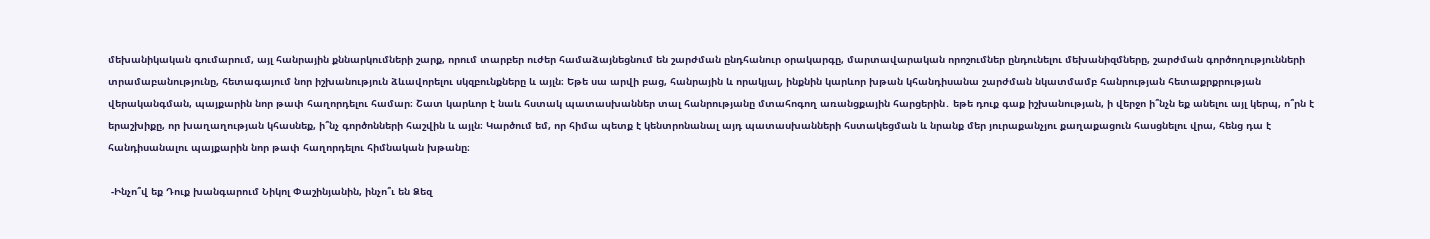մեխանիկական գումարում, այլ հանրային քննարկումների շարք, որում տարբեր ուժեր համաձայնեցնում են շարժման ընդհանուր օրակարգը, մարտավարական որոշումներ ընդունելու մեխանիզմները, շարժման գործողությունների տրամաբանությունը, հետագայում նոր իշխանություն ձևավորելու սկզբունքները և այլն։ Եթե սա արվի բաց, հանրային և որակյալ, ինքնին կարևոր խթան կհանդիսանա շարժման նկատմամբ հանրության հետաքրքրության վերականգման, պայքարին նոր թափ հաղորդելու համար։ Շատ կարևոր է նաև հստակ պատասխաններ տալ հանրությանը մտահոգող առանցքային հարցերին․ եթե դուք գաք իշխանության, ի վերջո ի՞նչն եք անելու այլ կերպ, ո՞րն է երաշխիքը, որ խաղաղության կհասնեք, ի՞նչ գործոնների հաշվին և այլն։ Կարծում եմ, որ հիմա պետք է կենտրոնանալ այդ պատասխանների հստակեցման և նրանք մեր յուրաքանչյու քաղաքացուն հասցնելու վրա, հենց դա է հանդիսանալու պայքարին նոր թափ հաղորդելու հիմնական խթանը։

 -Ինչո՞վ եք Դուք խանգարում Նիկոլ Փաշինյանին, ինչո՞ւ են Ձեզ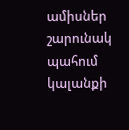ամիսներ շարունակ պահում կալանքի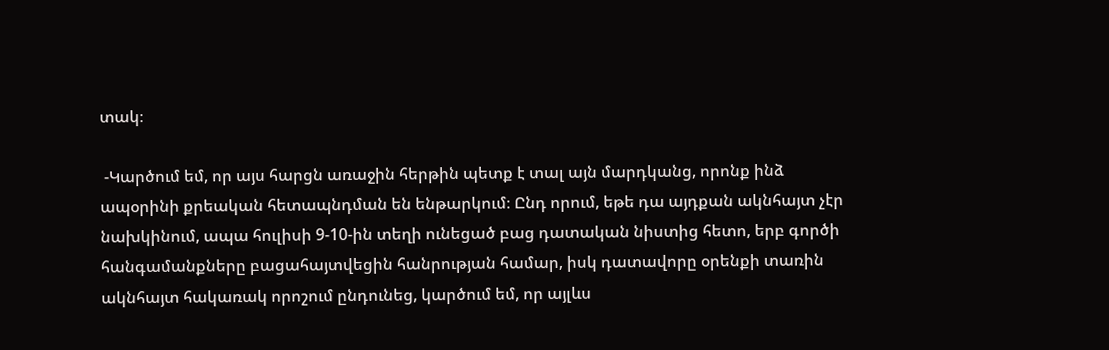տակ։

 -Կարծում եմ, որ այս հարցն առաջին հերթին պետք է տալ այն մարդկանց, որոնք ինձ ապօրինի քրեական հետապնդման են ենթարկում։ Ընդ որում, եթե դա այդքան ակնհայտ չէր նախկինում, ապա հուլիսի 9-10-ին տեղի ունեցած բաց դատական նիստից հետո, երբ գործի հանգամանքները բացահայտվեցին հանրության համար, իսկ դատավորը օրենքի տառին ակնհայտ հակառակ որոշում ընդունեց, կարծում եմ, որ այլևս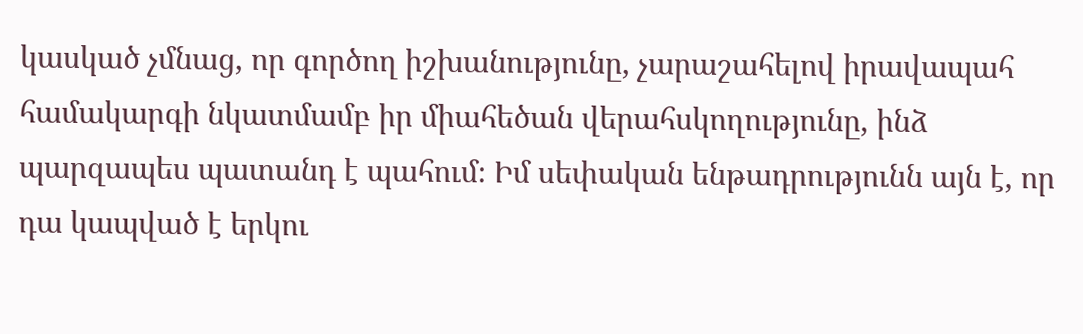կասկած չմնաց, որ գործող իշխանությունը, չարաշահելով իրավապահ համակարգի նկատմամբ իր միահեծան վերահսկողությունը, ինձ պարզապես պատանդ է պահում։ Իմ սեփական ենթադրությունն այն է, որ դա կապված է երկու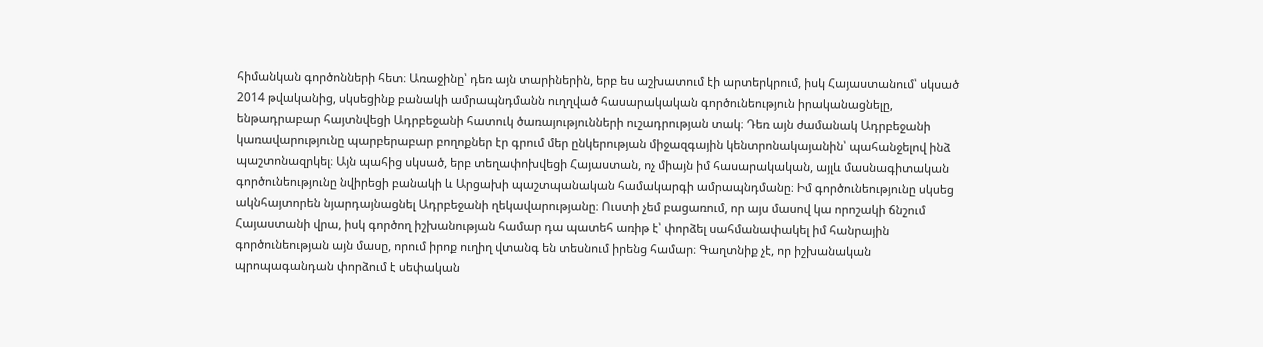հիմանկան գործոնների հետ։ Առաջինը՝ դեռ այն տարիներին, երբ ես աշխատում էի արտերկրում, իսկ Հայաստանում՝ սկսած 2014 թվականից, սկսեցինք բանակի ամրապնդմանն ուղղված հասարակական գործունեություն իրականացնելը, ենթադրաբար հայտնվեցի Ադրբեջանի հատուկ ծառայությունների ուշադրության տակ։ Դեռ այն ժամանակ Ադրբեջանի կառավարությունը պարբերաբար բողոքներ էր գրում մեր ընկերության միջազգային կենտրոնակայանին՝ պահանջելով ինձ պաշտոնազրկել։ Այն պահից սկսած, երբ տեղափոխվեցի Հայաստան, ոչ միայն իմ հասարակական, այլև մասնագիտական գործունեությունը նվիրեցի բանակի և Արցախի պաշտպանական համակարգի ամրապնդմանը։ Իմ գործունեությունը սկսեց ակնհայտորեն նյարդայնացնել Ադրբեջանի ղեկավարությանը։ Ուստի չեմ բացառում, որ այս մասով կա որոշակի ճնշում Հայաստանի վրա, իսկ գործող իշխանության համար դա պատեհ առիթ է՝ փորձել սահմանափակել իմ հանրային գործունեության այն մասը, որում իրոք ուղիղ վտանգ են տեսնում իրենց համար։ Գաղտնիք չէ, որ իշխանական պրոպագանդան փորձում է սեփական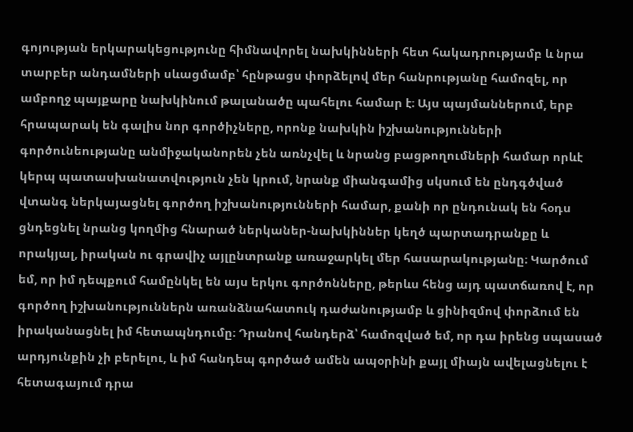գոյության երկարակեցությունը հիմնավորել նախկինների հետ հակադրությամբ և նրա տարբեր անդամների սևացմամբ՝ հընթացս փորձելով մեր հանրությանը համոզել, որ ամբողջ պայքարը նախկինում թալանածը պահելու համար է։ Այս պայմաններում, երբ հրապարակ են գալիս նոր գործիչները, որոնք նախկին իշխանությունների գործունեությանը անմիջականորեն չեն առնչվել և նրանց բացթողումների համար որևէ կերպ պատասխանատվություն չեն կրում, նրանք միանգամից սկսում են ընդգծված վտանգ ներկայացնել գործող իշխանությունների համար, քանի որ ընդունակ են հօդս ցնդեցնել նրանց կողմից հնարած ներկաներ-նախկիններ կեղծ պարտադրանքը և որակյալ, իրական ու գրավիչ այլընտրանք առաջարկել մեր հասարակությանը։ Կարծում եմ, որ իմ դեպքում համընկել են այս երկու գործոնները, թերևս հենց այդ պատճառով է, որ գործող իշխանություններն առանձնահատուկ դաժանությամբ և ցինիզմով փորձում են իրականացնել իմ հետապնդումը։ Դրանով հանդերձ՝ համոզված եմ, որ դա իրենց սպասած արդյունքին չի բերելու, և իմ հանդեպ գործած ամեն ապօրինի քայլ միայն ավելացնելու է հետագայում դրա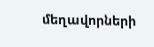մեղավորների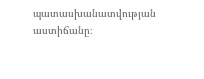պատասխանատվության աստիճանը։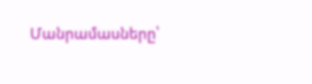Մանրամասները՝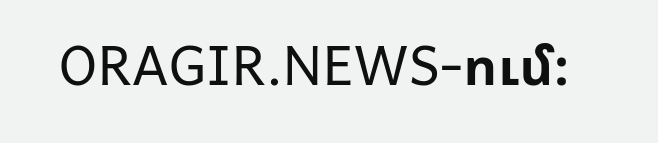ORAGIR.NEWS-ում։